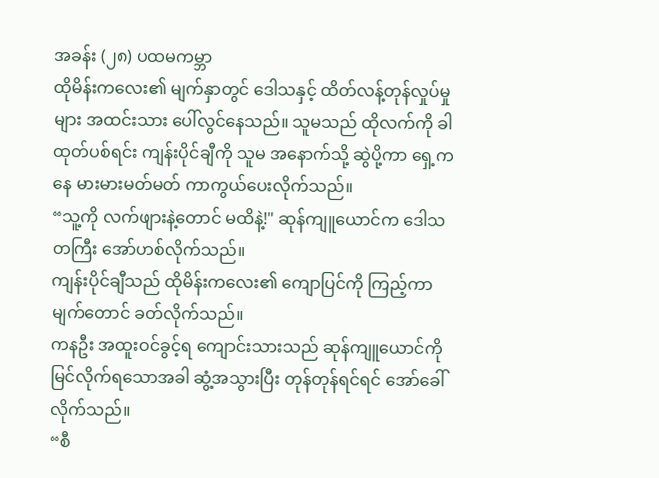အခန်း (၂၈) ပထမကမ္ဘာ
ထိုမိန်းကလေး၏ မျက်နှာတွင် ဒေါသနှင့် ထိတ်လန့်တုန်လှုပ်မှုများ အထင်းသား ပေါ်လွင်နေသည်။ သူမသည် ထိုလက်ကို ခါထုတ်ပစ်ရင်း ကျန်းပိုင်ချီကို သူမ အနောက်သို့ ဆွဲပို့ကာ ရှေ့ကနေ မားမားမတ်မတ် ကာကွယ်ပေးလိုက်သည်။
“သူ့ကို လက်ဖျားနဲ့တောင် မထိနဲ့!" ဆုန်ကျူယောင်က ဒေါသတကြီး အော်ဟစ်လိုက်သည်။
ကျန်းပိုင်ချီသည် ထိုမိန်းကလေး၏ ကျောပြင်ကို ကြည့်ကာ မျက်တောင် ခတ်လိုက်သည်။
ကနဦး အထူးဝင်ခွင့်ရ ကျောင်းသားသည် ဆုန်ကျူယောင်ကို မြင်လိုက်ရသောအခါ ဆွံ့အသွားပြီး တုန်တုန်ရင်ရင် အော်ခေါ်လိုက်သည်။
“စီ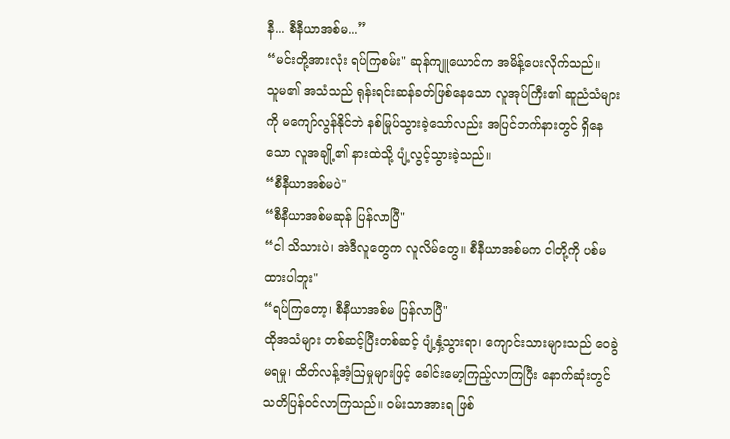နီ... စီနီယာအစ်မ...”
“မင်းတို့အားလုံး ရပ်ကြစမ်း" ဆုန်ကျူယောင်က အမိန့်ပေးလိုက်သည်။
သူမ၏ အသံသည် ရုန်းရင်းဆန်ခတ်ဖြစ်နေသော လူအုပ်ကြီး၏ ဆူညံသံများကို မကျော်လွန်နိုင်ဘဲ နစ်မြုပ်သွားခဲ့သော်လည်း အပြင်ဘက်နားတွင် ရှိနေသော လူအချို့၏ နားထဲသို့ ပျံ့လွင့်သွားခဲ့သည်။
“စီနီယာအစ်မပဲ"
“စီနီယာအစ်မဆုန် ပြန်လာပြီ"
“ငါ သိသားပဲ၊ အဲဒီလူတွေက လူလိမ်တွေ။ စီနီယာအစ်မက ငါတို့ကို ပစ်မထားပါဘူး"
“ရပ်ကြတော့၊ စီနီယာအစ်မ ပြန်လာပြီ"
ထိုအသံများ တစ်ဆင့်ပြီးတစ်ဆင့် ပျံ့နှံ့သွားရာ၊ ကျောင်းသားများသည် ဝေခွဲမရမှု၊ ထိတ်လန့်အံ့ဩမှုများဖြင့် ခေါင်းမော့ကြည့်လာကြပြီး နောက်ဆုံးတွင် သတိပြန်ဝင်လာကြသည်။ ဝမ်းသာအားရ ဖြစ်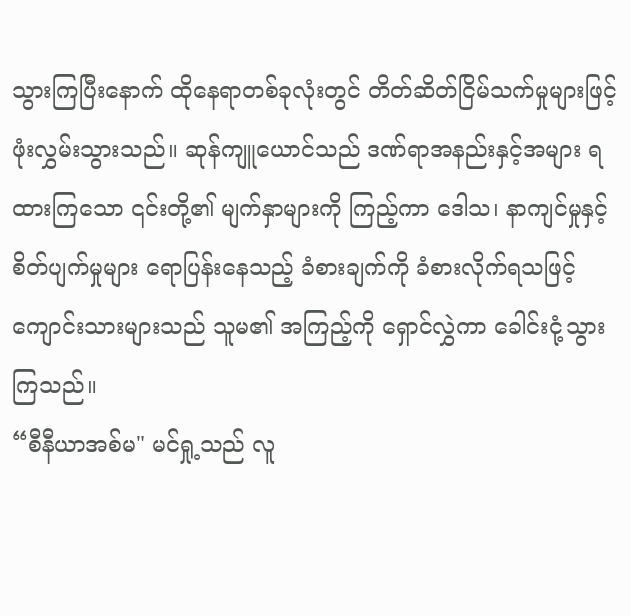သွားကြပြီးနောက် ထိုနေရာတစ်ခုလုံးတွင် တိတ်ဆိတ်ငြိမ်သက်မှုများဖြင့် ဖုံးလွှမ်းသွားသည်။ ဆုန်ကျူယောင်သည် ဒဏ်ရာအနည်းနှင့်အများ ရထားကြသော ၎င်းတို့၏ မျက်နှာများကို ကြည့်ကာ ဒေါသ၊ နာကျင်မှုနှင့် စိတ်ပျက်မှုများ ရောပြန်းနေသည့် ခံစားချက်ကို ခံစားလိုက်ရသဖြင့် ကျောင်းသားများသည် သူမ၏ အကြည့်ကို ရှောင်လွှဲကာ ခေါင်းငုံ့သွားကြသည်။
“စီနီယာအစ်မ" မင်ရှု့သည် လူ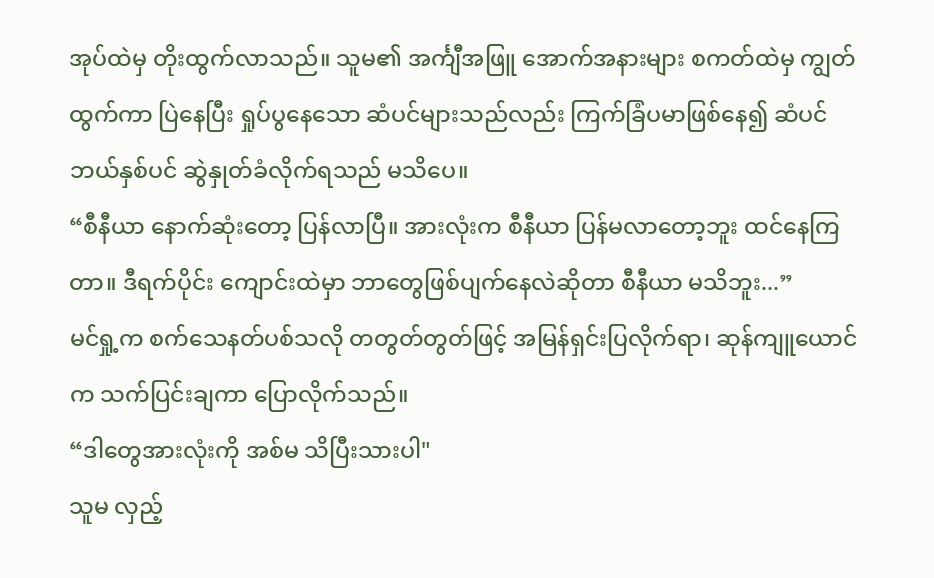အုပ်ထဲမှ တိုးထွက်လာသည်။ သူမ၏ အင်္ကျီအဖြူ အောက်အနားများ စကတ်ထဲမှ ကျွတ်ထွက်ကာ ပြဲနေပြီး ရှုပ်ပွနေသော ဆံပင်များသည်လည်း ကြက်ခြံပမာဖြစ်နေ၍ ဆံပင်ဘယ်နှစ်ပင် ဆွဲနှုတ်ခံလိုက်ရသည် မသိပေ။
“စီနီယာ နောက်ဆုံးတော့ ပြန်လာပြီ။ အားလုံးက စီနီယာ ပြန်မလာတော့ဘူး ထင်နေကြတာ။ ဒီရက်ပိုင်း ကျောင်းထဲမှာ ဘာတွေဖြစ်ပျက်နေလဲဆိုတာ စီနီယာ မသိဘူး...”
မင်ရှု့က စက်သေနတ်ပစ်သလို တတွတ်တွတ်ဖြင့် အမြန်ရှင်းပြလိုက်ရာ၊ ဆုန်ကျူယောင်က သက်ပြင်းချကာ ပြောလိုက်သည်။
“ဒါတွေအားလုံးကို အစ်မ သိပြီးသားပါ"
သူမ လှည့်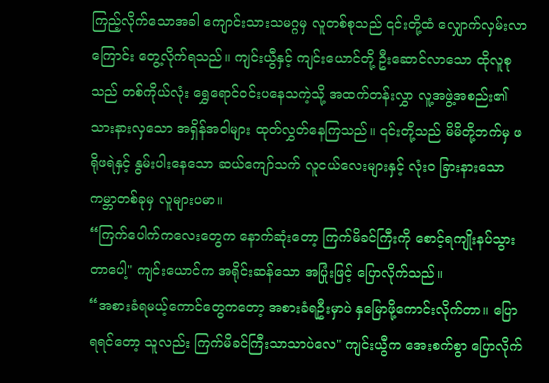ကြည့်လိုက်သောအခါ ကျောင်းသားသမဂ္ဂမှ လူတစ်စုသည် ၎င်းတို့ထံ လျှောက်လှမ်းလာကြောင်း တွေ့လိုက်ရသည်။ ကျင်းယွီနှင့် ကျင်းယောင်တို့ ဦးဆောင်လာသော ထိုလူစုသည် တစ်ကိုယ်လုံး ရွှေရောင်ဝင်းပနေသကဲ့သို့ အထက်တန်းလွှာ လူ့အဖွဲ့အစည်း၏ သားနားလှသော အရှိန်အဝါများ ထုတ်လွှတ်နေကြသည်။ ၎င်းတို့သည် မိမိတို့ဘက်မှ ဖရိုဖရဲနှင့် နွမ်းပါးနေသော ဆယ်ကျော်သက် လူငယ်လေးများနှင့် လုံးဝ ခြားနားသော ကမ္ဘာတစ်ခုမှ လူများပမာ။
“ကြက်ပေါက်ကလေးတွေက နောက်ဆုံးတော့ ကြက်မိခင်ကြီးကို စောင့်ရကျိုးနပ်သွားတာပေါ့" ကျင်းယောင်က အရိုင်းဆန်သော အပြုံးဖြင့် ပြောလိုက်သည်။
“အစားခံရမယ့်ကောင်တွေကတော့ အစားခံရဦးမှာပဲ နှမြောဖို့ကောင်းလိုက်တာ။ ပြောရရင်တော့ သူလည်း ကြက်မိခင်ကြီးသာသာပဲလေ" ကျင်းယွီက အေးစက်စွာ ပြောလိုက်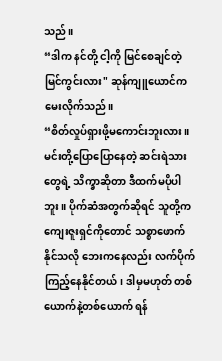သည်။
“ဒါက နင်တို့ ငါ့ကို မြင်စေချင်တဲ့ မြင်ကွင်းလား" ဆုန်ကျူယောင်က မေးလိုက်သည်။
“စိတ်လှုပ်ရှားဖို့မကောင်းဘူးလား။ မင်းတို့ပြောပြောနေတဲ့ ဆင်းရဲသားတွေရဲ့ သိက္ခာဆိုတာ ဒီထက်မပိုပါဘူး။ ပိုက်ဆံအတွက်ဆိုရင် သူတို့က ကျေးဇူးရှင်ကိုတောင် သစ္စာဖောက်နိုင်သလို ဘေးကနေလည်း လက်ပိုက်ကြည့်နေနိုင်တယ်၊ ဒါမှမဟုတ် တစ်ယောက်နဲ့တစ်ယောက် ရန်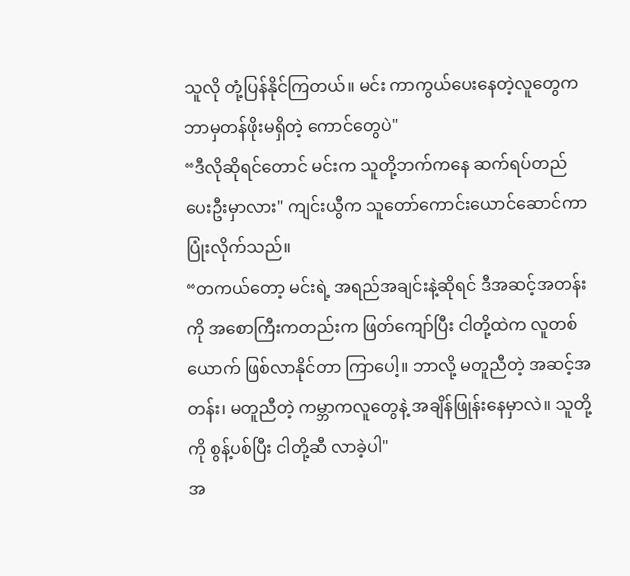သူလို တုံ့ပြန်နိုင်ကြတယ်။ မင်း ကာကွယ်ပေးနေတဲ့လူတွေက ဘာမှတန်ဖိုးမရှိတဲ့ ကောင်တွေပဲ"
“ဒီလိုဆိုရင်တောင် မင်းက သူတို့ဘက်ကနေ ဆက်ရပ်တည်ပေးဦးမှာလား" ကျင်းယွီက သူတော်ကောင်းယောင်ဆောင်ကာ ပြုံးလိုက်သည်။
“တကယ်တော့ မင်းရဲ့ အရည်အချင်းနဲ့ဆိုရင် ဒီအဆင့်အတန်းကို အစောကြီးကတည်းက ဖြတ်ကျော်ပြီး ငါတို့ထဲက လူတစ်ယောက် ဖြစ်လာနိုင်တာ ကြာပေါ့။ ဘာလို့ မတူညီတဲ့ အဆင့်အတန်း၊ မတူညီတဲ့ ကမ္ဘာကလူတွေနဲ့ အချိန်ဖြုန်းနေမှာလဲ။ သူတို့ကို စွန့်ပစ်ပြီး ငါတို့ဆီ လာခဲ့ပါ"
အ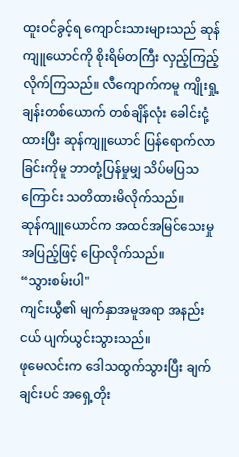ထူးဝင်ခွင့်ရ ကျောင်းသားများသည် ဆုန်ကျူယောင်ကို စိုးရိမ်တကြီး လှည့်ကြည့်လိုက်ကြသည်။ လီကျောက်ကမူ ကျိုးရှု့ချန်းတစ်ယောက် တစ်ချိန်လုံး ခေါင်းငုံ့ထားပြီး ဆုန်ကျူယောင် ပြန်ရောက်လာခြင်းကိုမူ ဘာတုံ့ပြန်မှုမျှ သိပ်မပြသကြောင်း သတိထားမိလိုက်သည်။
ဆုန်ကျူယောင်က အထင်အမြင်သေးမှု အပြည့်ဖြင့် ပြောလိုက်သည်။
“သွားစမ်းပါ"
ကျင်းယွီ၏ မျက်နှာအမူအရာ အနည်းငယ် ပျက်ယွင်းသွားသည်။
ဖုမေလင်းက ဒေါသထွက်သွားပြီး ချက်ချင်းပင် အရှေ့တိုး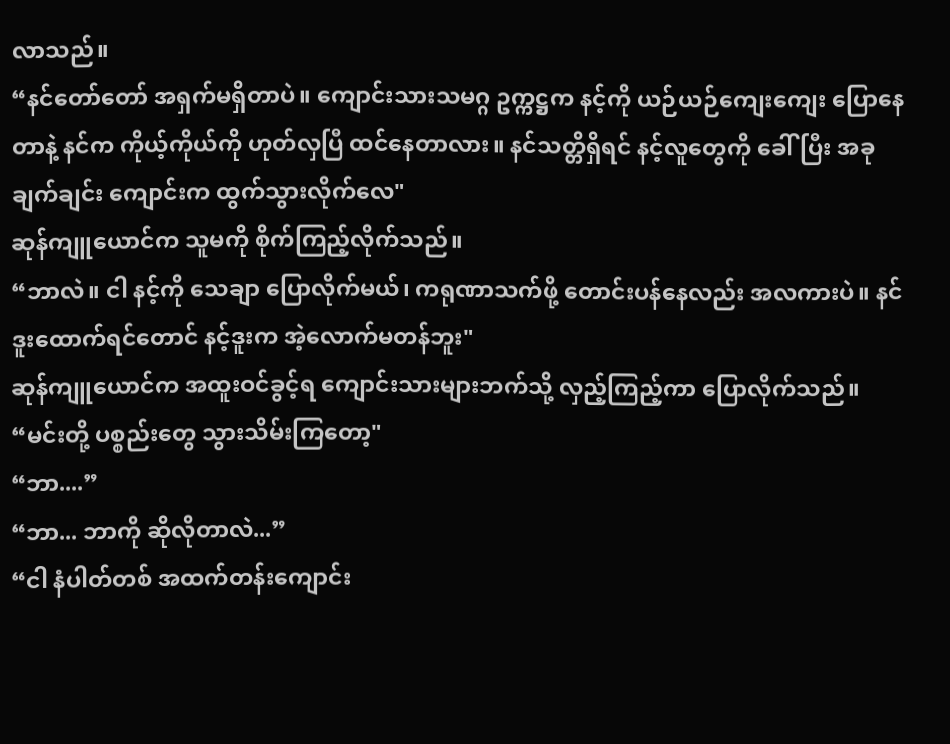လာသည်။
“နင်တော်တော် အရှက်မရှိတာပဲ။ ကျောင်းသားသမဂ္ဂ ဥက္ကဋ္ဌက နင့်ကို ယဉ်ယဉ်ကျေးကျေး ပြောနေတာနဲ့ နင်က ကိုယ့်ကိုယ်ကို ဟုတ်လှပြီ ထင်နေတာလား။ နင်သတ္တိရှိရင် နင့်လူတွေကို ခေါ်ပြီး အခုချက်ချင်း ကျောင်းက ထွက်သွားလိုက်လေ"
ဆုန်ကျူယောင်က သူမကို စိုက်ကြည့်လိုက်သည်။
“ဘာလဲ။ ငါ နင့်ကို သေချာ ပြောလိုက်မယ်၊ ကရုဏာသက်ဖို့ တောင်းပန်နေလည်း အလကားပဲ။ နင် ဒူးထောက်ရင်တောင် နင့်ဒူးက အဲ့လောက်မတန်ဘူး"
ဆုန်ကျူယောင်က အထူးဝင်ခွင့်ရ ကျောင်းသားများဘက်သို့ လှည့်ကြည့်ကာ ပြောလိုက်သည်။
“မင်းတို့ ပစ္စည်းတွေ သွားသိမ်းကြတော့"
“ဘာ....”
“ဘာ... ဘာကို ဆိုလိုတာလဲ...”
“ငါ နံပါတ်တစ် အထက်တန်းကျောင်း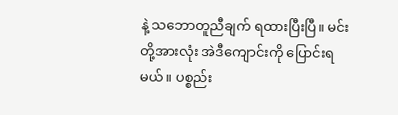နဲ့ သဘောတူညီချက် ရထားပြီးပြီ။ မင်းတို့အားလုံး အဲဒီကျောင်းကို ပြောင်းရမယ်။ ပစ္စည်း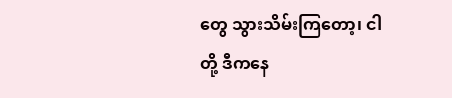တွေ သွားသိမ်းကြတော့၊ ငါတို့ ဒီကနေ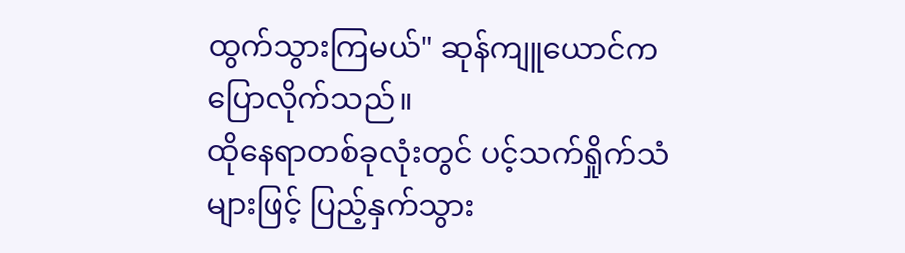ထွက်သွားကြမယ်" ဆုန်ကျူယောင်က ပြောလိုက်သည်။
ထိုနေရာတစ်ခုလုံးတွင် ပင့်သက်ရှိုက်သံများဖြင့် ပြည့်နှက်သွား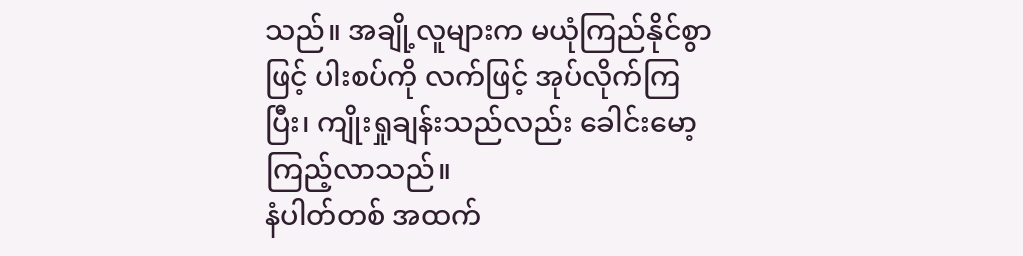သည်။ အချို့လူများက မယုံကြည်နိုင်စွာဖြင့် ပါးစပ်ကို လက်ဖြင့် အုပ်လိုက်ကြပြီး၊ ကျိုးရှုချန်းသည်လည်း ခေါင်းမော့ကြည့်လာသည်။
နံပါတ်တစ် အထက်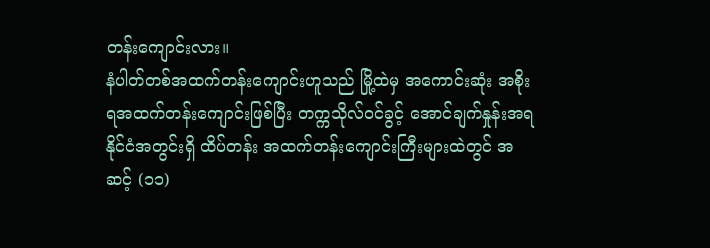တန်းကျောင်းလား။
နံပါတ်တစ်အထက်တန်းကျောင်းဟူသည် မြို့ထဲမှ အကောင်းဆုံး အစိုးရအထက်တန်းကျောင်းဖြစ်ပြီး တက္ကသိုလ်ဝင်ခွင့် အောင်ချက်နှုန်းအရ နိုင်ငံအတွင်းရှိ ထိပ်တန်း အထက်တန်းကျောင်းကြီးများထဲတွင် အဆင့် (၁၁)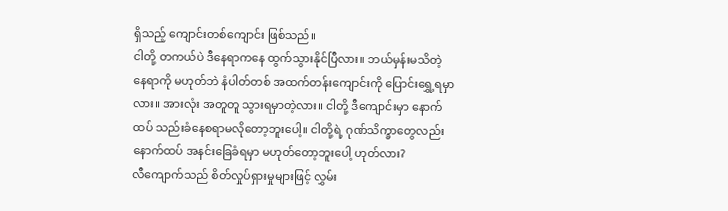ရှိသည့် ကျောင်းတစ်ကျောင်း ဖြစ်သည်။
ငါတို့ တကယ်ပဲ ဒီနေရာကနေ ထွက်သွားနိုင်ပြီလား။ ဘယ်မှန်းမသိတဲ့ နေရာကို မဟုတ်ဘဲ နံပါတ်တစ် အထက်တန်းကျောင်းကို ပြောင်းရွှေ့ရမှာလား။ အားလုံး အတူတူ သွားရမှာတဲ့လား။ ငါတို့ ဒီကျောင်းမှာ နောက်ထပ် သည်းခံနေစရာမလိုတော့ဘူးပေါ့။ ငါတို့ရဲ့ ဂုဏ်သိက္ခာတွေလည်း နောက်ထပ် အနင်းခြေခံရမှာ မဟုတ်တော့ဘူးပေါ့ ဟုတ်လား?
လီကျောက်သည် စိတ်လှုပ်ရှားမှုများဖြင့် လွှမ်း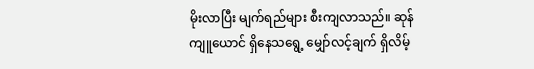မိုးလာပြီး မျက်ရည်များ စီးကျလာသည်။ ဆုန်ကျူယောင် ရှိနေသရွေ့ မျှော်လင့်ချက် ရှိလိမ့်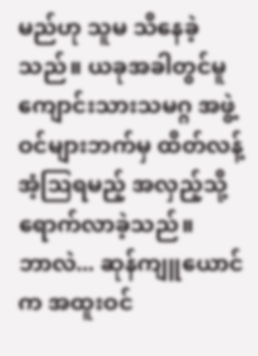မည်ဟု သူမ သိနေခဲ့သည်။ ယခုအခါတွင်မူ ကျောင်းသားသမဂ္ဂ အဖွဲ့ဝင်များဘက်မှ ထိတ်လန့်အံ့ဩရမည့် အလှည့်သို့ ရောက်လာခဲ့သည်။
ဘာလဲ... ဆုန်ကျူယောင်က အထူးဝင်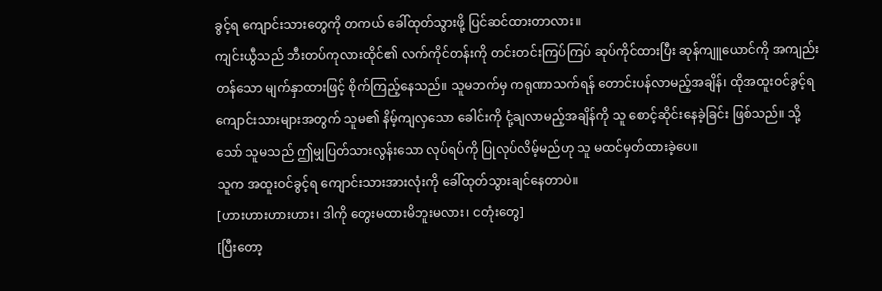ခွင့်ရ ကျောင်းသားတွေကို တကယ် ခေါ်ထုတ်သွားဖို့ ပြင်ဆင်ထားတာလား။
ကျင်းယွီသည် ဘီးတပ်ကုလားထိုင်၏ လက်ကိုင်တန်းကို တင်းတင်းကြပ်ကြပ် ဆုပ်ကိုင်ထားပြီး ဆုန်ကျူယောင်ကို အကျည်းတန်သော မျက်နှာထားဖြင့် စိုက်ကြည့်နေသည်။ သူမဘက်မှ ကရုဏာသက်ရန် တောင်းပန်လာမည့်အချိန်၊ ထိုအထူးဝင်ခွင့်ရ ကျောင်းသားများအတွက် သူမ၏ နိမ့်ကျလှသော ခေါင်းကို ငုံ့ချလာမည့်အချိန်ကို သူ စောင့်ဆိုင်းနေခဲ့ခြင်း ဖြစ်သည်။ သို့သော် သူမသည် ဤမျှပြတ်သားလွန်းသော လုပ်ရပ်ကို ပြုလုပ်လိမ့်မည်ဟု သူ မထင်မှတ်ထားခဲ့ပေ။
သူက အထူးဝင်ခွင့်ရ ကျောင်းသားအားလုံးကို ခေါ်ထုတ်သွားချင်နေတာပဲ။
[ဟားဟားဟားဟား၊ ဒါကို တွေးမထားမိဘူးမလား၊ ငတုံးတွေ]
[ပြီးတော့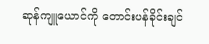ဆုန်ကျူယောင်ကို တောင်းပန်ခိုင်းချင်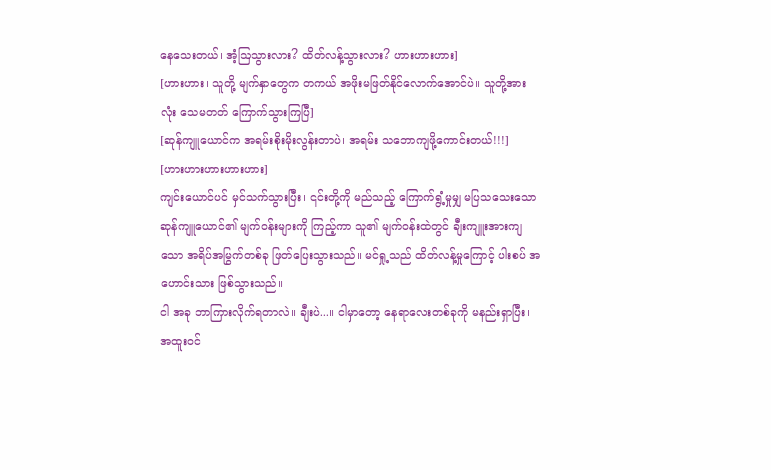နေသေးတယ်၊ အံ့ဩသွားလား? ထိတ်လန့်သွားလား? ဟားဟားဟား]
[ဟားဟား၊ သူတို့ မျက်နှာတွေက တကယ် အဖိုးမဖြတ်နိုင်လောက်အောင်ပဲ။ သူတို့အားလုံး သေမတတ် ကြောက်သွားကြပြီ]
[ဆုန်ကျူယောင်က အရမ်းစိုးမိုးလွန်းတာပဲ၊ အရမ်း သဘောကျဖို့ကောင်းတယ်!!!]
[ဟားဟားဟားဟားဟား]
ကျင်းယောင်ပင် မှင်သက်သွားပြီး၊ ၎င်းတို့ကို မည်သည့် ကြောက်ရွံ့မှုမျှ မပြသသေးသော ဆုန်ကျူယောင်၏ မျက်ဝန်းများကို ကြည့်ကာ သူ၏ မျက်ဝန်းထဲတွင် ချီးကျူးအားကျသော အရိပ်အမြွက်တစ်ခု ဖြတ်ပြေးသွားသည်။ မင်ရှု့သည် ထိတ်လန့်မှုကြောင့် ပါးစပ် အဟောင်းသား ဖြစ်သွားသည်။
ငါ အခု ဘာကြားလိုက်ရတာလဲ။ ချီးပဲ...။ ငါမှာတော့ နေရာလေးတစ်ခုကို မနည်းရှာပြီး၊ အထူးဝင်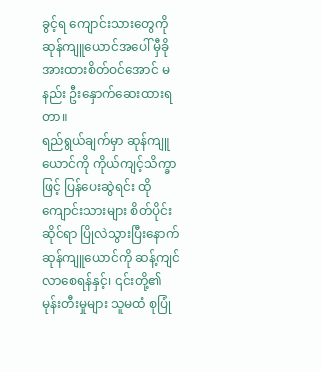ခွင့်ရ ကျောင်းသားတွေကို ဆုန်ကျူယောင်အပေါ် မှီခိုအားထားစိတ်ဝင်အောင် မနည်း ဦးနှောက်ဆေးထားရတာ။
ရည်ရွယ်ချက်မှာ ဆုန်ကျူယောင်ကို ကိုယ်ကျင့်သိက္ခာဖြင့် ပြန်ပေးဆွဲရင်း ထိုကျောင်းသားများ စိတ်ပိုင်းဆိုင်ရာ ပြိုလဲသွားပြီးနောက် ဆုန်ကျူယောင်ကို ဆန့်ကျင်လာစေရန်နှင့်၊ ၎င်းတို့၏ မုန်းတီးမှုများ သူမထံ စုပြုံ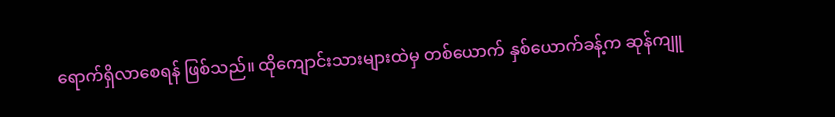ရောက်ရှိလာစေရန် ဖြစ်သည်။ ထိုကျောင်းသားများထဲမှ တစ်ယောက် နှစ်ယောက်ခန့်က ဆုန်ကျူ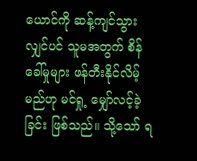ယောင်ကို ဆန့်ကျင်သွားလျှင်ပင် သူမအတွက် စိန်ခေါ်မှုများ ဖန်တီးနိုင်လိမ့်မည်ဟု မင်ရှု့ မျှော်လင့်ခဲ့ခြင်း ဖြစ်သည်။ သို့သော် ရ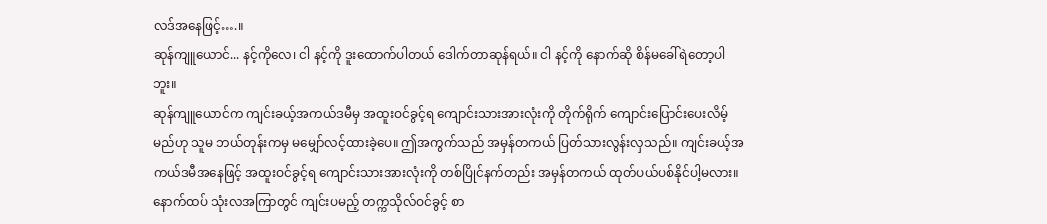လဒ်အနေဖြင့်….။
ဆုန်ကျူယောင်... နင့်ကိုလေ၊ ငါ နင့်ကို ဒူးထောက်ပါတယ် ဒေါက်တာဆုန်ရယ်။ ငါ နင့်ကို နောက်ဆို စိန်မခေါ်ရဲတော့ပါဘူး။
ဆုန်ကျူယောင်က ကျင်းခယ့်အကယ်ဒမီမှ အထူးဝင်ခွင့်ရ ကျောင်းသားအားလုံးကို တိုက်ရိုက် ကျောင်းပြောင်းပေးလိမ့်မည်ဟု သူမ ဘယ်တုန်းကမှ မမျှော်လင့်ထားခဲ့ပေ။ ဤအကွက်သည် အမှန်တကယ် ပြတ်သားလွန်းလှသည်။ ကျင်းခယ့်အကယ်ဒမီအနေဖြင့် အထူးဝင်ခွင့်ရ ကျောင်းသားအားလုံးကို တစ်ပြိုင်နက်တည်း အမှန်တကယ် ထုတ်ပယ်ပစ်နိုင်ပါ့မလား။ နောက်ထပ် သုံးလအကြာတွင် ကျင်းပမည့် တက္ကသိုလ်ဝင်ခွင့် စာ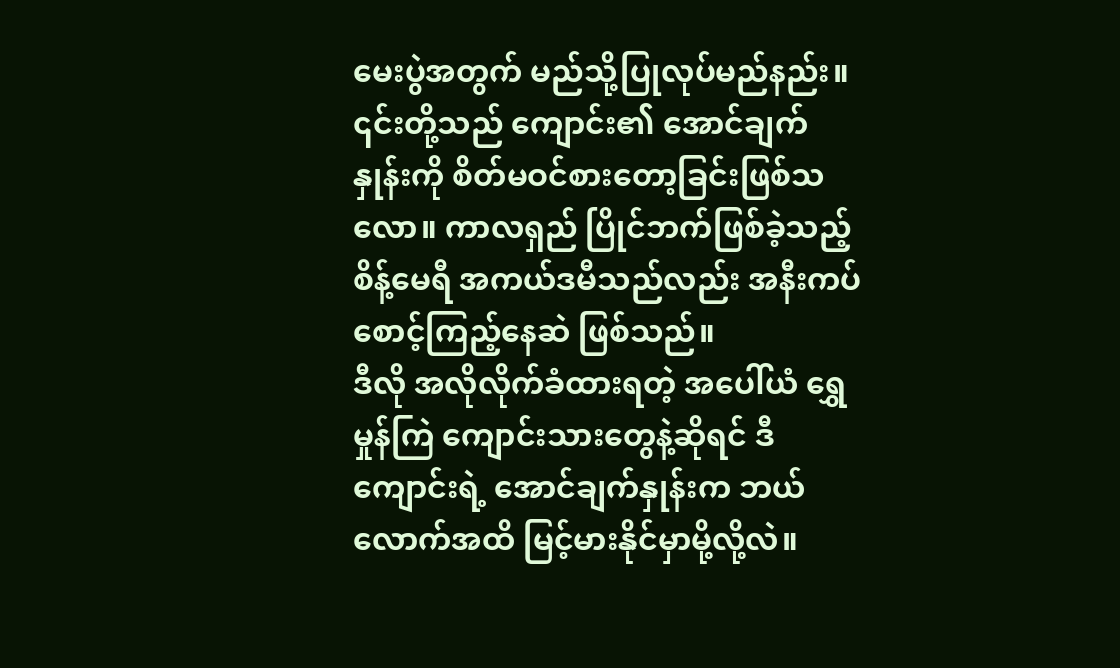မေးပွဲအတွက် မည်သို့ပြုလုပ်မည်နည်း။ ၎င်းတို့သည် ကျောင်း၏ အောင်ချက်နှုန်းကို စိတ်မဝင်စားတော့ခြင်းဖြစ်သလော။ ကာလရှည် ပြိုင်ဘက်ဖြစ်ခဲ့သည့် စိန့်မေရီ အကယ်ဒမီသည်လည်း အနီးကပ် စောင့်ကြည့်နေဆဲ ဖြစ်သည်။
ဒီလို အလိုလိုက်ခံထားရတဲ့ အပေါ်ယံ ရွှေမှုန်ကြဲ ကျောင်းသားတွေနဲ့ဆိုရင် ဒီကျောင်းရဲ့ အောင်ချက်နှုန်းက ဘယ်လောက်အထိ မြင့်မားနိုင်မှာမို့လို့လဲ။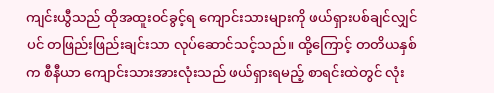ကျင်းယွီသည် ထိုအထူးဝင်ခွင့်ရ ကျောင်းသားများကို ဖယ်ရှားပစ်ချင်လျှင်ပင် တဖြည်းဖြည်းချင်းသာ လုပ်ဆောင်သင့်သည်။ ထို့ကြောင့် တတိယနှစ်က စီနီယာ ကျောင်းသားအားလုံးသည် ဖယ်ရှားရမည့် စာရင်းထဲတွင် လုံး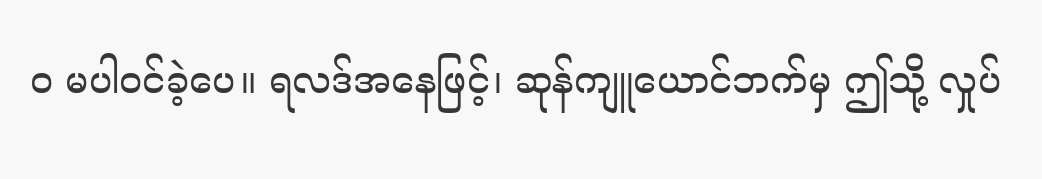ဝ မပါဝင်ခဲ့ပေ။ ရလဒ်အနေဖြင့်၊ ဆုန်ကျူယောင်ဘက်မှ ဤသို့ လှုပ်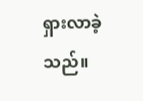ရှားလာခဲ့သည်။